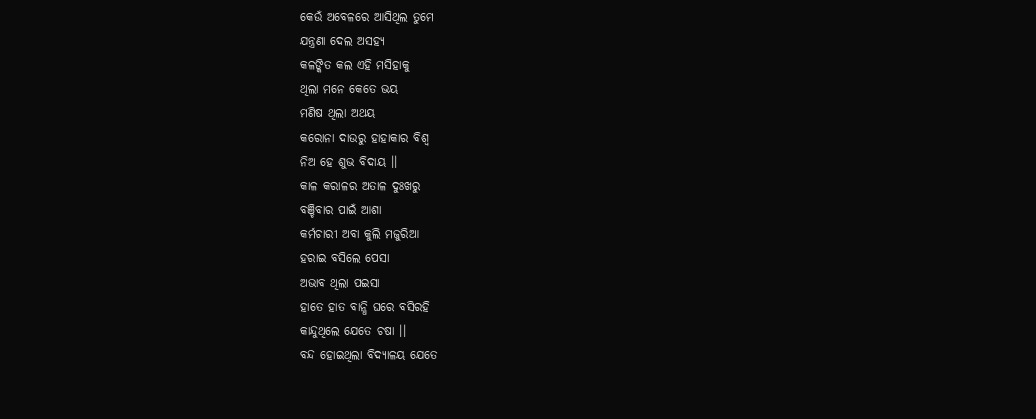କେଉଁ ଅବେଳରେ ଆସିଥିଲ ତୁମେ
ଯନ୍ତ୍ରଣା ଦେଲ ଅସହ୍ୟ
କଳଙ୍କିତ କଲ ଏହି ମସିହାକୁ
ଥିଲା ମନେ କେତେ ଭୟ
ମଣିଷ ଥିଲା ଅଥୟ
କରୋନା ଦାଉରୁ ହାହାକାର ବିଶ୍ଵ
ନିଅ ହେ ଶୁଭ ବିଦାୟ ।।
କାଳ କରାଳର ଅତାଳ ଦୁଃଖରୁ
ବଞ୍ଚିବାର ପାଇଁ ଆଶା
କର୍ମଚାରୀ ଅବା କୁଲି ମଜୁରିଆ
ହରାଇ ବସିଲେ ପେସା
ଅଭାବ ଥିଲା ପଇସା
ହାତେ ହାତ ବାନ୍ଧି ଘରେ ବସିରହି
କାନ୍ଦୁଥିଲେ ଯେତେ ଚଷା ।।
ବନ୍ଦ ହୋଇଥିଲା ବିଦ୍ୟାଳୟ ଯେତେ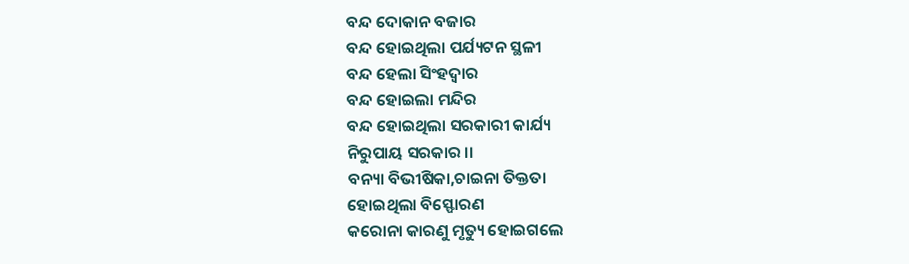ବନ୍ଦ ଦୋକାନ ବଜାର
ବନ୍ଦ ହୋଇଥିଲା ପର୍ଯ୍ୟଟନ ସ୍ଥଳୀ
ବନ୍ଦ ହେଲା ସିଂହଦ୍ୱାର
ବନ୍ଦ ହୋଇଲା ମନ୍ଦିର
ବନ୍ଦ ହୋଇଥିଲା ସରକାରୀ କାର୍ଯ୍ୟ
ନିରୁପାୟ ସରକାର ।।
ବନ୍ୟା ବିଭୀଷିକା,ଚାଇନା ତିକ୍ତତା
ହୋଇଥିଲା ବିସ୍ଫୋରଣ
କରୋନା କାରଣୁ ମୃତ୍ୟୁ ହୋଇଗଲେ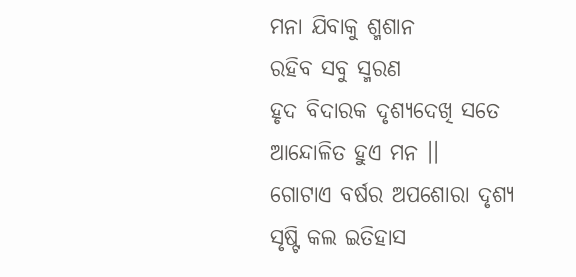ମନା ଯିବାକୁ ଶ୍ମଶାନ
ରହିବ ସବୁ ସ୍ମରଣ
ହୃଦ ବିଦାରକ ଦୃଶ୍ୟଦେଖି ସତେ
ଆନ୍ଦୋଳିତ ହୁଏ ମନ ।।
ଗୋଟାଏ ବର୍ଷର ଅପଶୋରା ଦୃଶ୍ୟ
ସୃଷ୍ଟି କଲ ଇତିହାସ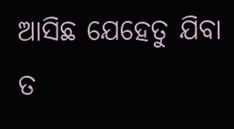ଆସିଛ ଯେହେତୁ ଯିବା ତ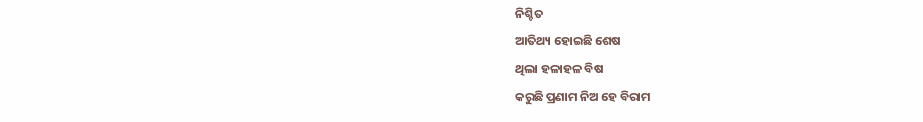ନିଶ୍ଚିତ
ଆତିଥ୍ୟ ହୋଇଛି ଶେଷ
ଥିଲା ହଳାହଳ ବିଷ
କରୁଛି ପ୍ରଣାମ ନିଅ ହେ ବିରାମ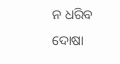ନ ଧରିବ ଦୋଷା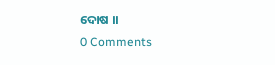ଦୋଷ ।।
0 Comments